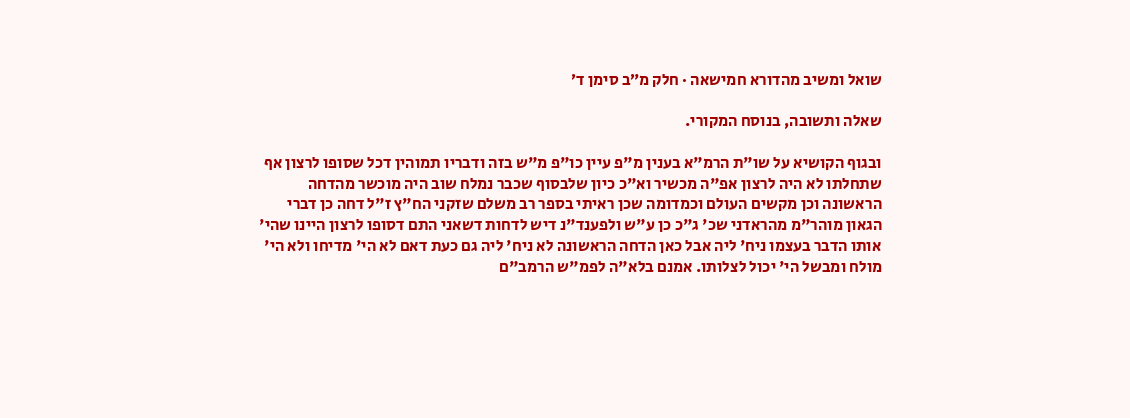שואל ומשיב מהדורא חמישאה · חלק מ״ב סימן ד׳

שאלה ותשובה, בנוסח המקורי.

ובגוף הקושיא על שו"ת הרמ"א בענין מ"פ עיין כו"פ מ"ש בזה ודבריו תמוהין דכל שסופו לרצון אף שתחלתו לא היה לרצון אפ"ה מכשיר וא"כ כיון שלבסוף שכבר נמלח שוב היה מוכשר מהדחה הראשונה וכן מקשים העולם וכמדומה שכן ראיתי בספר רב משלם שזקני הח"ץ ז"ל דחה כן דברי הגאון מוהר"מ מהראדני שכ' ג"כ כן ע"ש ולפענד"נ דיש לדחות דשאני התם דסופו לרצון היינו שהי' אותו הדבר בעצמו ניח' ליה אבל כאן הדחה הראשונה לא ניח' ליה גם כעת דאם לא הי' מדיחו ולא הי' מולח ומבשל הי' יכול לצלותו. אמנם בלא"ה לפמ"ש הרמב"ם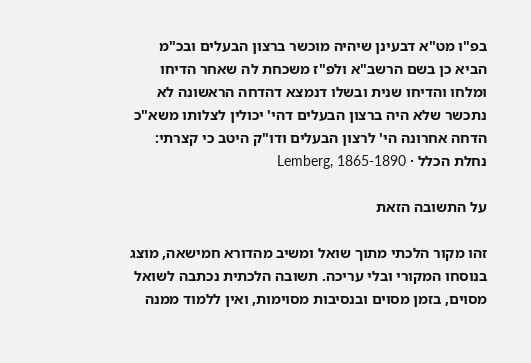בפ"ו מט"א דבעינן שיהיה מוכשר ברצון הבעלים ובכ"מ הביא כן בשם הרשב"א ולפ"ז משכחת לה שאחר הדיחו ומלחו והדיחו שנית ובשלו דנמצא דהדחה הראשונה לא נתכשר שלא היה ברצון הבעלים דהי' יכולין לצלותו משא"כ הדחה אחרונה הי' לרצון הבעלים ודו"ק היטב כי קצרתי:
נחלת הכלל · Lemberg, 1865-1890

על התשובה הזאת

זהו מקור הלכתי מתוך שואל ומשיב מהדורא חמישאה, מוצג בנוסחו המקורי ובלי עריכה. תשובה הלכתית נכתבה לשואל מסוים, בזמן מסוים ובנסיבות מסוימות, ואין ללמוד ממנה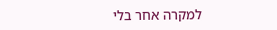למקרה אחר בלי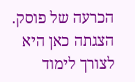הכרעה של פוסק. הצגתה כאן היא לצורך לימוד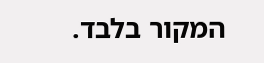המקור בלבד.